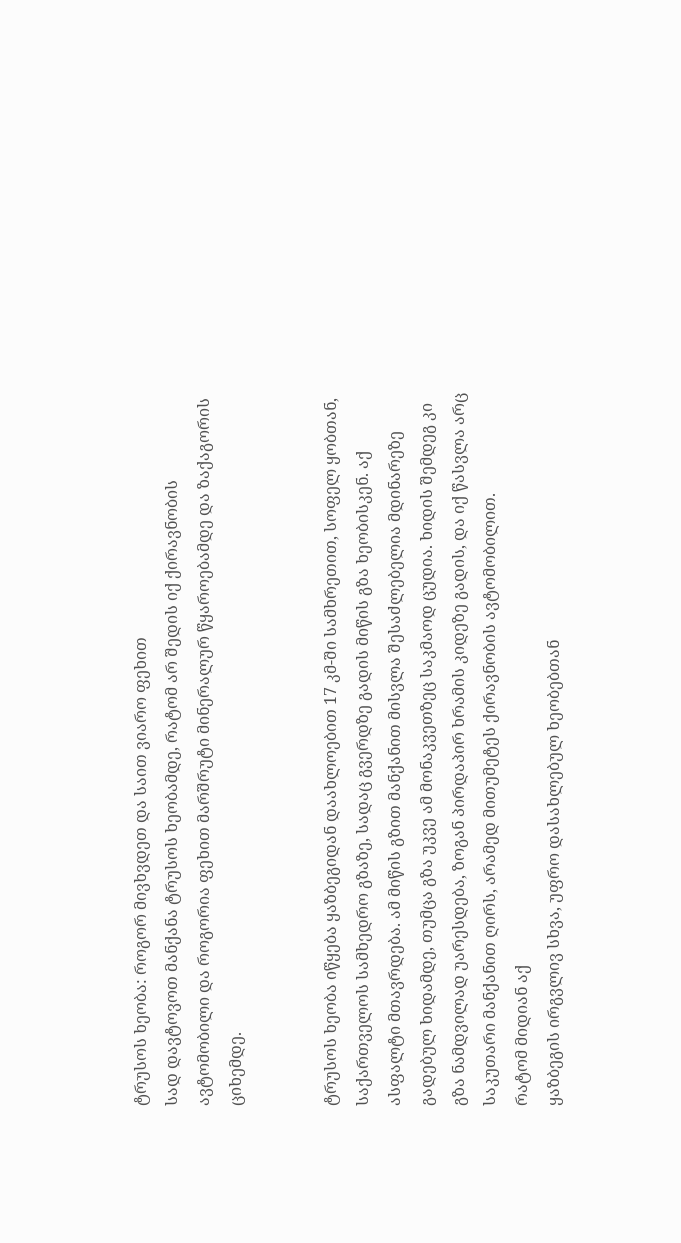ტრუსოს ხეობა: როგორ მივხვდეთ და საით ვიარო ფეხით
სად დავტოვოთ მანქანა ტრუსოს ხეობამდე, რატომ არ შედის იქ ქირავნობის ავტომობილი და როგორია ფეხით მარშრუტი მინერალურ წყაროებამდე და ზაქაგორის ციხემდე.


ტრუსოს ხეობა იწყება ყაზბეგიდან დაახლოებით 17 კმ-ში სამხრეთით, სოფელ ყობთან, საქართველოს სამხედრო გზაზე, სადაც გვერდზე გადის მიწის გზა ხეობისკენ. აქ ასფალტი მთავრდება. ამ მიწის გზით მანქანით მისვლა შესაძლებელია მდინარეზე გადებულ ხიდამდე, თუმცა გზა უკვე ამ მონაკვეთზეც საკმაოდ ცუდია. ხიდის შემდეგ კი გზა ნამდვილად უარესდება, ზოგან პირდაპირ ხრამის კიდეზე გადის, და იქ წასვლა არც საკუთარი მანქანით ღირს, არამედ მითუმეტეს ქირავნობის ავტომობილით.
რატომ მიდიან აქ
ყაზბეგის ირგვლივ სხვა, უფრო დასახლებულ ხეობებთან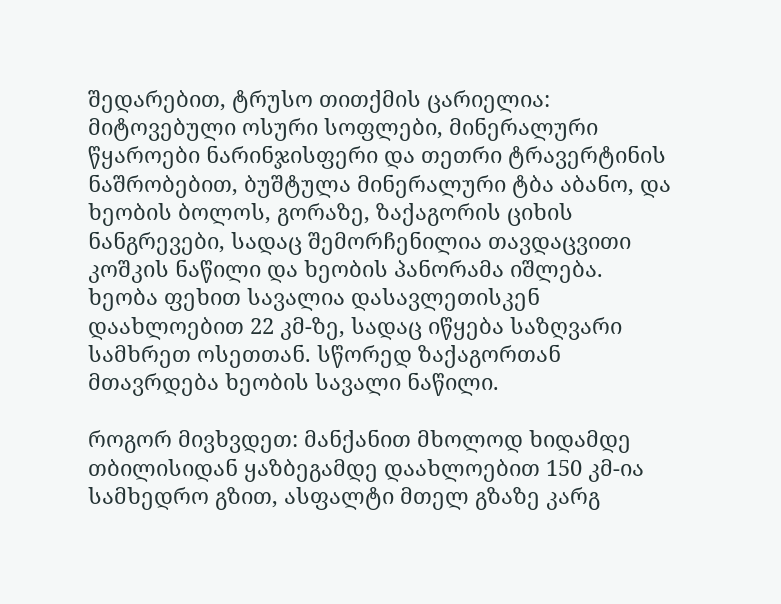შედარებით, ტრუსო თითქმის ცარიელია: მიტოვებული ოსური სოფლები, მინერალური წყაროები ნარინჯისფერი და თეთრი ტრავერტინის ნაშრობებით, ბუშტულა მინერალური ტბა აბანო, და ხეობის ბოლოს, გორაზე, ზაქაგორის ციხის ნანგრევები, სადაც შემორჩენილია თავდაცვითი კოშკის ნაწილი და ხეობის პანორამა იშლება. ხეობა ფეხით სავალია დასავლეთისკენ დაახლოებით 22 კმ-ზე, სადაც იწყება საზღვარი სამხრეთ ოსეთთან. სწორედ ზაქაგორთან მთავრდება ხეობის სავალი ნაწილი.

როგორ მივხვდეთ: მანქანით მხოლოდ ხიდამდე
თბილისიდან ყაზბეგამდე დაახლოებით 150 კმ-ია სამხედრო გზით, ასფალტი მთელ გზაზე კარგ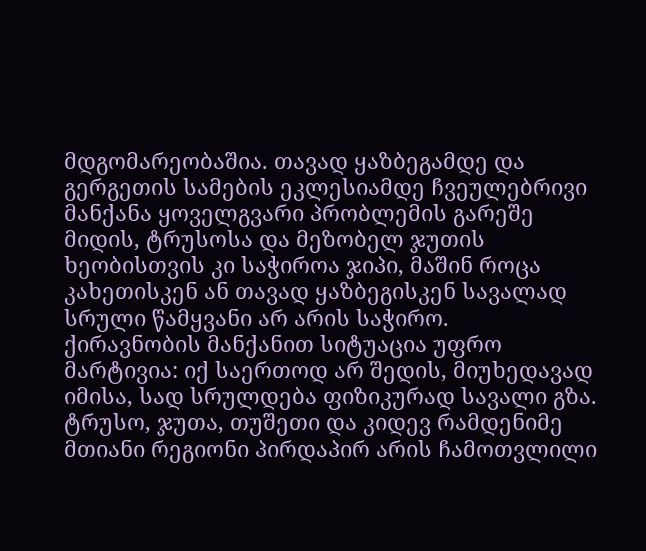მდგომარეობაშია. თავად ყაზბეგამდე და გერგეთის სამების ეკლესიამდე ჩვეულებრივი მანქანა ყოველგვარი პრობლემის გარეშე მიდის, ტრუსოსა და მეზობელ ჯუთის ხეობისთვის კი საჭიროა ჯიპი, მაშინ როცა კახეთისკენ ან თავად ყაზბეგისკენ სავალად სრული წამყვანი არ არის საჭირო.
ქირავნობის მანქანით სიტუაცია უფრო მარტივია: იქ საერთოდ არ შედის, მიუხედავად იმისა, სად სრულდება ფიზიკურად სავალი გზა. ტრუსო, ჯუთა, თუშეთი და კიდევ რამდენიმე მთიანი რეგიონი პირდაპირ არის ჩამოთვლილი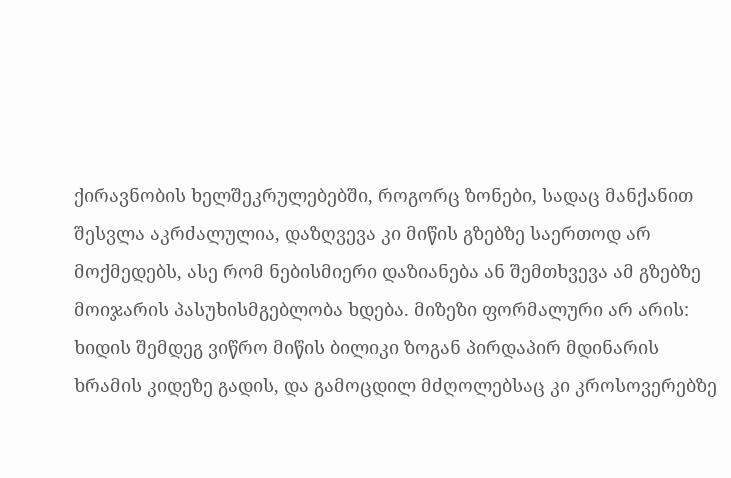ქირავნობის ხელშეკრულებებში, როგორც ზონები, სადაც მანქანით შესვლა აკრძალულია, დაზღვევა კი მიწის გზებზე საერთოდ არ მოქმედებს, ასე რომ ნებისმიერი დაზიანება ან შემთხვევა ამ გზებზე მოიჯარის პასუხისმგებლობა ხდება. მიზეზი ფორმალური არ არის: ხიდის შემდეგ ვიწრო მიწის ბილიკი ზოგან პირდაპირ მდინარის ხრამის კიდეზე გადის, და გამოცდილ მძღოლებსაც კი კროსოვერებზე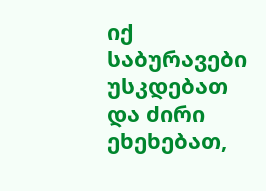იქ საბურავები უსკდებათ და ძირი ეხეხებათ,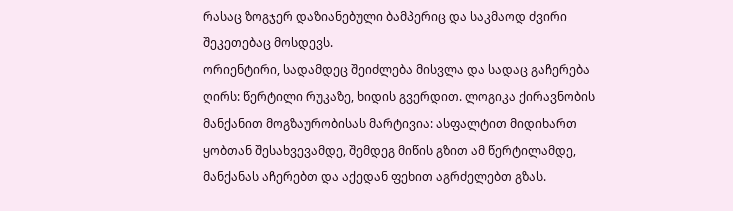რასაც ზოგჯერ დაზიანებული ბამპერიც და საკმაოდ ძვირი შეკეთებაც მოსდევს.
ორიენტირი, სადამდეც შეიძლება მისვლა და სადაც გაჩერება ღირს: წერტილი რუკაზე, ხიდის გვერდით. ლოგიკა ქირავნობის მანქანით მოგზაურობისას მარტივია: ასფალტით მიდიხართ ყობთან შესახვევამდე, შემდეგ მიწის გზით ამ წერტილამდე, მანქანას აჩერებთ და აქედან ფეხით აგრძელებთ გზას.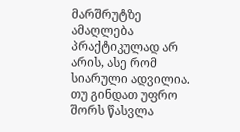მარშრუტზე ამაღლება პრაქტიკულად არ არის, ასე რომ სიარული ადვილია.
თუ გინდათ უფრო შორს წასვლა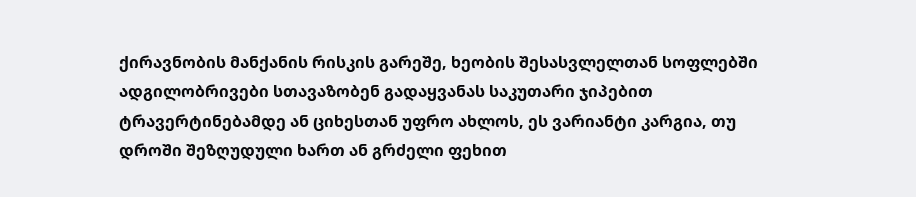ქირავნობის მანქანის რისკის გარეშე, ხეობის შესასვლელთან სოფლებში ადგილობრივები სთავაზობენ გადაყვანას საკუთარი ჯიპებით ტრავერტინებამდე ან ციხესთან უფრო ახლოს, ეს ვარიანტი კარგია, თუ დროში შეზღუდული ხართ ან გრძელი ფეხით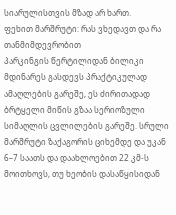სიარულისთვის მზად არ ხართ.
ფეხით მარშრუტი: რას ვხედავთ და რა თანმიმდევრობით
პარკინგის წერტილიდან ბილიკი მდინარეს გასდევს პრაქტიკულად ამაღლების გარეშე, ეს ძირითადად ბრტყელი მიწის გზაა სერიოზული სიმაღლის ცვლილების გარეშე. სრული მარშრუტი ზაქაგორის ციხემდე და უკან 6–7 საათს და დაახლოებით 22 კმ-ს მოითხოვს, თუ ხეობის დასაწყისიდან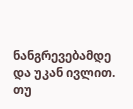ნანგრევებამდე და უკან ივლით. თუ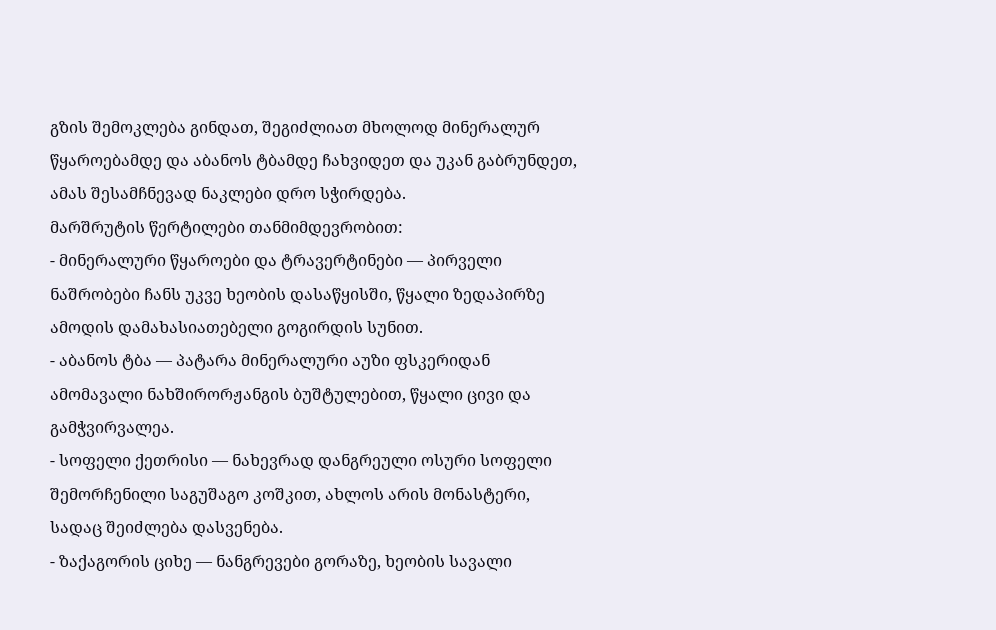გზის შემოკლება გინდათ, შეგიძლიათ მხოლოდ მინერალურ წყაროებამდე და აბანოს ტბამდე ჩახვიდეთ და უკან გაბრუნდეთ, ამას შესამჩნევად ნაკლები დრო სჭირდება.
მარშრუტის წერტილები თანმიმდევრობით:
- მინერალური წყაროები და ტრავერტინები — პირველი ნაშრობები ჩანს უკვე ხეობის დასაწყისში, წყალი ზედაპირზე ამოდის დამახასიათებელი გოგირდის სუნით.
- აბანოს ტბა — პატარა მინერალური აუზი ფსკერიდან ამომავალი ნახშირორჟანგის ბუშტულებით, წყალი ცივი და გამჭვირვალეა.
- სოფელი ქეთრისი — ნახევრად დანგრეული ოსური სოფელი შემორჩენილი საგუშაგო კოშკით, ახლოს არის მონასტერი, სადაც შეიძლება დასვენება.
- ზაქაგორის ციხე — ნანგრევები გორაზე, ხეობის სავალი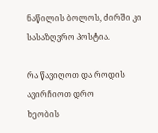ნაწილის ბოლოს, ძირში კი სასაზღვრო პოსტია.

რა წავიღოთ და როდის ავირჩიოთ დრო
ხეობის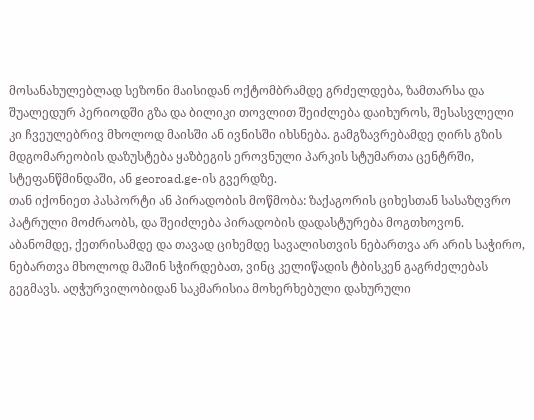მოსანახულებლად სეზონი მაისიდან ოქტომბრამდე გრძელდება, ზამთარსა და შუალედურ პერიოდში გზა და ბილიკი თოვლით შეიძლება დაიხუროს, შესასვლელი კი ჩვეულებრივ მხოლოდ მაისში ან ივნისში იხსნება. გამგზავრებამდე ღირს გზის მდგომარეობის დაზუსტება ყაზბეგის ეროვნული პარკის სტუმართა ცენტრში, სტეფანწმინდაში, ან georoad.ge-ის გვერდზე.
თან იქონიეთ პასპორტი ან პირადობის მოწმობა: ზაქაგორის ციხესთან სასაზღვრო პატრული მოძრაობს, და შეიძლება პირადობის დადასტურება მოგთხოვონ. აბანომდე, ქეთრისამდე და თავად ციხემდე სავალისთვის ნებართვა არ არის საჭირო, ნებართვა მხოლოდ მაშინ სჭირდებათ, ვინც კელიწადის ტბისკენ გაგრძელებას გეგმავს. აღჭურვილობიდან საკმარისია მოხერხებული დახურული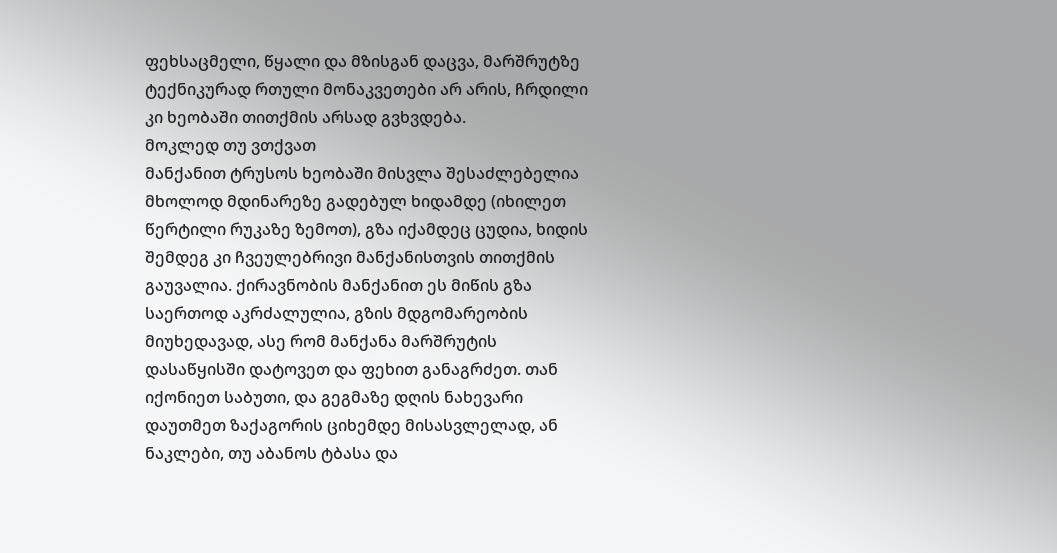ფეხსაცმელი, წყალი და მზისგან დაცვა, მარშრუტზე ტექნიკურად რთული მონაკვეთები არ არის, ჩრდილი კი ხეობაში თითქმის არსად გვხვდება.
მოკლედ თუ ვთქვათ
მანქანით ტრუსოს ხეობაში მისვლა შესაძლებელია მხოლოდ მდინარეზე გადებულ ხიდამდე (იხილეთ წერტილი რუკაზე ზემოთ), გზა იქამდეც ცუდია, ხიდის შემდეგ კი ჩვეულებრივი მანქანისთვის თითქმის გაუვალია. ქირავნობის მანქანით ეს მიწის გზა საერთოდ აკრძალულია, გზის მდგომარეობის მიუხედავად, ასე რომ მანქანა მარშრუტის დასაწყისში დატოვეთ და ფეხით განაგრძეთ. თან იქონიეთ საბუთი, და გეგმაზე დღის ნახევარი დაუთმეთ ზაქაგორის ციხემდე მისასვლელად, ან ნაკლები, თუ აბანოს ტბასა და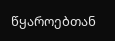წყაროებთან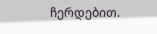ჩერდებით.